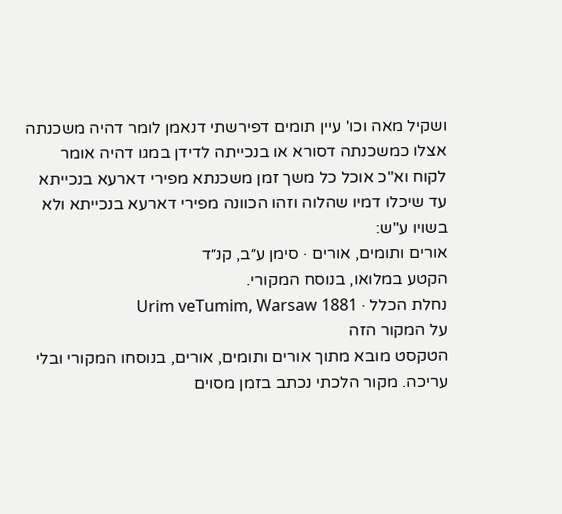ושקיל מאה וכו' עיין תומים דפירשתי דנאמן לומר דהיה משכנתה אצלו כמשכנתה דסורא או בנכייתה לדידן במגו דהיה אומר לקוח וא"כ אוכל כל משך זמן משכנתא מפירי דארעא בנכייתא עד שיכלו דמיו שהלוה וזהו הכוונה מפירי דארעא בנכייתא ולא בשויו ע"ש:
אורים ותומים, אורים · סימן ע״ב, קנ״ד
הקטע במלואו, בנוסח המקורי.
נחלת הכלל · Urim veTumim, Warsaw 1881
על המקור הזה
הטקסט מובא מתוך אורים ותומים, אורים, בנוסחו המקורי ובלי עריכה. מקור הלכתי נכתב בזמן מסוים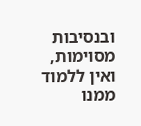ובנסיבות מסוימות, ואין ללמוד ממנו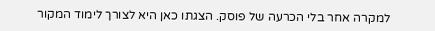למקרה אחר בלי הכרעה של פוסק. הצגתו כאן היא לצורך לימוד המקור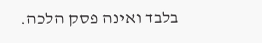בלבד ואינה פסק הלכה.